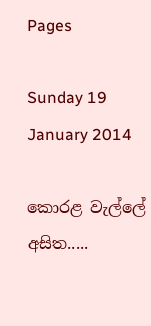Pages

Sunday 19 January 2014

කොරළ වැල්ලේ අසිත.....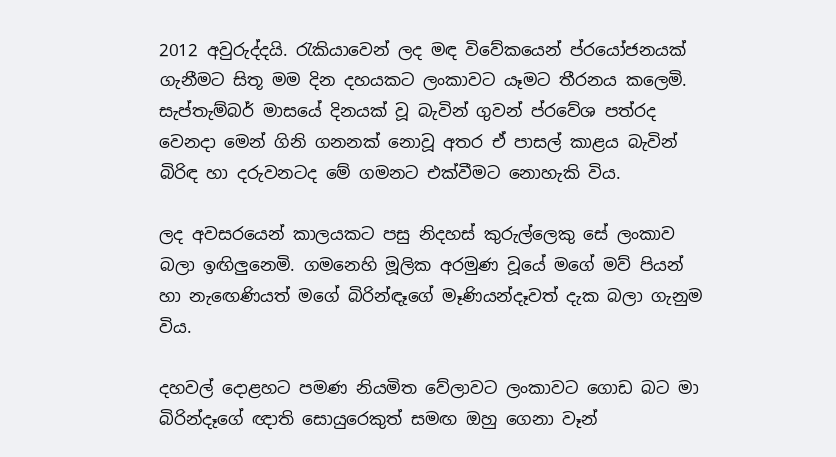2012 අවුරුද්දයි. රැකියාවෙන් ලද මඳ විවේකයෙන් ප්රයෝජනයක් ගැනීමට සිතූ මම දින දහයකට ලංකාවට යෑමට තීරනය කලෙමි.  සැප්තැම්බර් මාසයේ දිනයක් වූ බැවින් ගුවන් ප්රවේශ පත්රද වෙනදා මෙන් ගිනි ගනනක් නොවූ අතර ඒ පාසල් කාළය බැවින් බිරිඳ හා දරුවනටද මේ ගමනට එක්වීමට නොහැකි විය.

ලද අවසරයෙන් කාලයකට පසු නිදහස් කුරුල්ලෙකු සේ ලංකාව බලා ඉඟිලුනෙමි. ගමනෙහි මූලික අරමුණ වූයේ මගේ මව් පියන් හා නැඟෙණියත් මගේ බිරින්ඳෑගේ මෑණියන්දෑවත් දැක බලා ගැනුම විය.

දහවල් දොළහට පමණ නියමිත වේලාවට ලංකාවට ගොඩ බට මා බිරින්දෑගේ ඥාති සොයුරෙකුත් සමඟ ඔහු ගෙනා වෑන්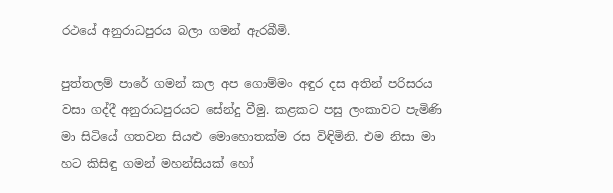රථයේ අනුරාධපුරය බලා ගමන් ඇරබීමි.

පුත්තලම් පාරේ ගමන් කල අප ගොම්මං අඳුර දස අතින් පරිසරය වසා ගද්දී අනුරාධපුරයට සේන්දු වීමු. කළකට පසු ලංකාවට පැමිණි මා සිටියේ ගතවන සියළු මොහොතක්ම රස විඳිමිනි. එම නිසා මා හට කිසිඳු ගමන් මහන්සියක් හෝ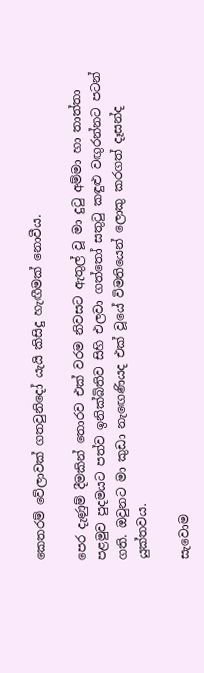කෙතරම් වේලාවක් ගතවුනිදෝ යැයි කිසිදු හැඟීමක් නොවීය.

පෙර දැණුම් දීමකින් තොරව එක් වරම නිවසට ඇතුල් වූ මා දුටු අම්මා හා තාත්තා පළමුව පුදමයට පත්ව ඉනික්බිතිව සිහි එලවා ගත්තෝ සතුටු කඳුළු වඟුරන්නට පටන් ගති. ඔවුනට මා කුඩා නැඟෙණියද එක් වූයේ විමතියෙන් ලොකු කරගත් දෑසන්ද යුක්තවය.

සැවොම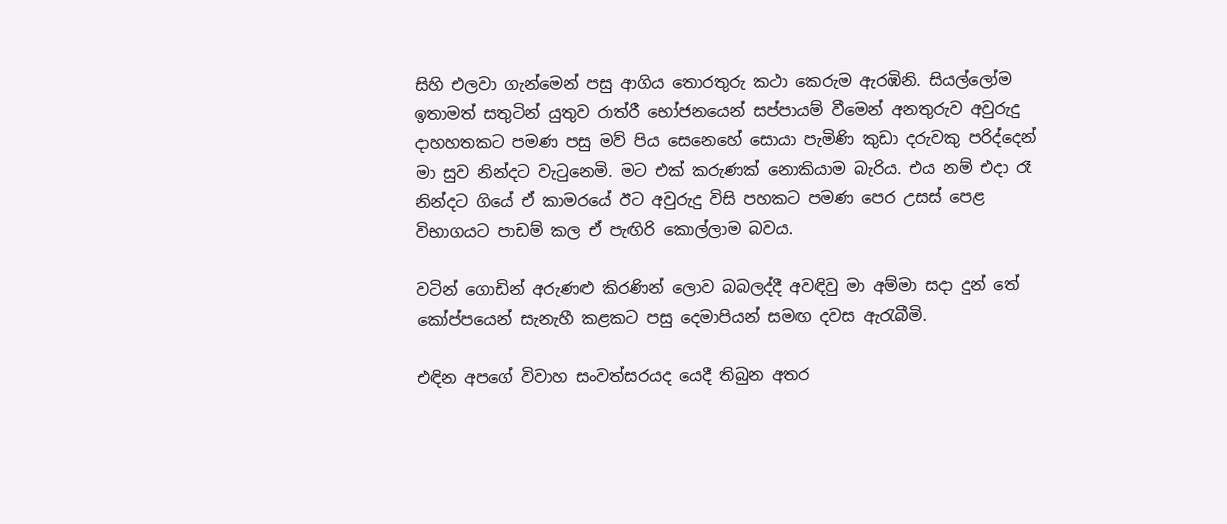සිහි එලවා ගැන්මෙන් පසු ආගිය තොරතුරු කථා කෙරුම ඇරඹිනි. සියල්ලෝම ඉතාමත් සතුටින් යුතුව රාත්රී භෝජනයෙන් සප්පායම් වීමෙන් අනතුරුව අවුරුදු දාහහතකට පමණ පසු මව් පිය සෙනෙහේ සොයා පැමිණි කුඩා දරුවකු පරිද්දෙන් මා සුව නින්දට වැටුනෙමි. මට එක් කරුණක් නොකියාම බැරිය. එය නම් එදා රෑ නින්දට ගියේ ඒ කාමරයේ ඊට අවුරුදු විසි පහකට පමණ පෙර උසස් පෙළ විභාගයට පාඩම් කල ඒ පැඟිරි කොල්ලාම බවය.

වටින් ගොඩින් අරුණළු කිරණින් ලොව බබලද්දී අවඳිවු මා අම්මා සදා දුන් තේ කෝප්පයෙන් සැනැහී කළකට පසු දෙමාපියන් සමඟ දවස ඇරැබීමි.

එඳින අපගේ විවාහ සංවත්සරයද යෙදී තිබුන අතර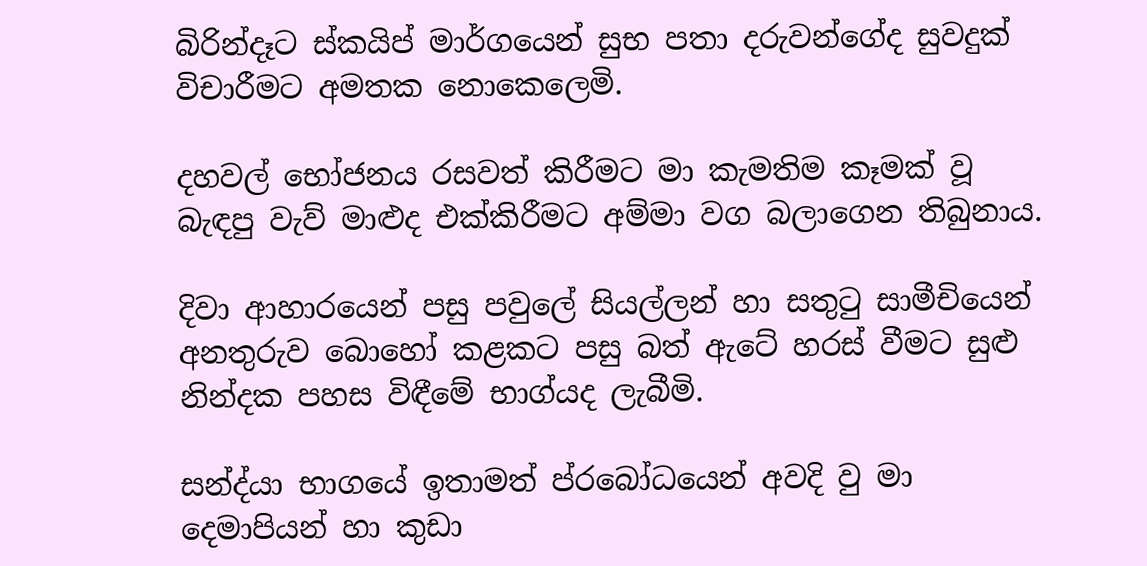බිරින්දෑට ස්කයිප් මාර්ගයෙන් සුභ පතා දරුවන්ගේද සුවදුක් විචාරීමට අමතක නොකෙලෙමි.

දහවල් භෝජනය රසවත් කිරීමට මා කැමතිම කෑමක් වූ බැඳපු වැව් මාළුද එක්කිරීමට අම්මා වග බලාගෙන තිබුනාය.

දිවා ආහාරයෙන් පසු පවුලේ සියල්ලන් හා සතුටු සාමීචියෙන් අනතුරුව බොහෝ කළකට පසු බත් ඇටේ හරස් වීමට සුළු නින්දක පහස විඳීමේ භාග්යද ලැබීමි.

සන්ද්යා භාගයේ ඉතාමත් ප්රබෝධයෙන් අවදි වු මා දෙමාපියන් හා කුඩා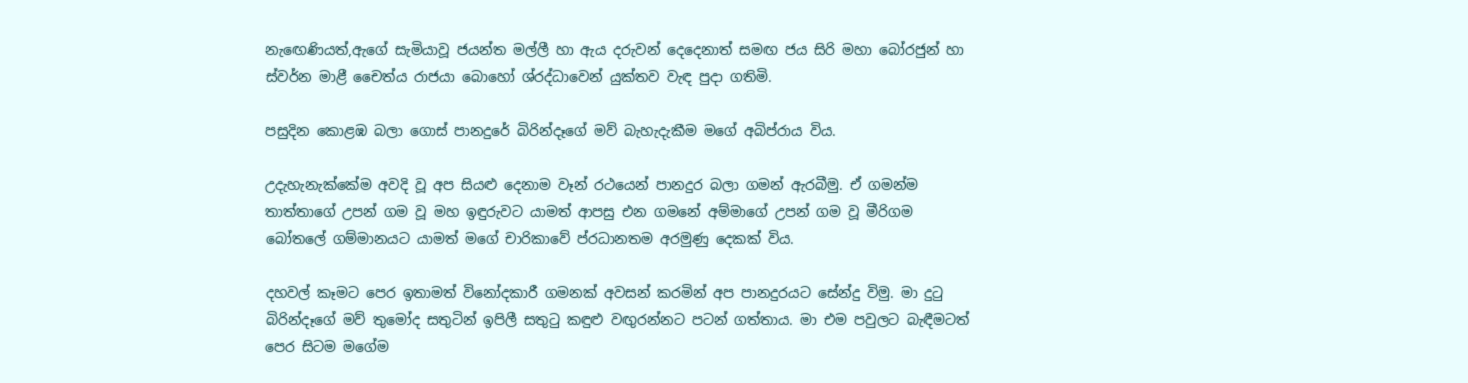නැඟෙණියත්,ඇගේ සැමියාවූ ජයන්ත මල්ලී හා ඇය දරුවන් දෙදෙනාත් සමඟ ජය සිරි මහා බෝරජුන් හා ස්වර්න මාළී චෛත්ය රාජයා බොහෝ ශ්රද්ධාවෙන් යුක්තව වැඳ පුදා ගතිමි.

පසුදින කොළඹ බලා ගොස් පානදුරේ බිරින්දෑගේ මව් බැහැදැකීම මගේ අබිප්රාය විය.

උදැහැනැක්කේම අවදි වූ අප සියළු දෙනාම වෑන් රථයෙන් පානදුර බලා ගමන් ඇරබීමු. ඒ ගමන්ම තාත්තාගේ උපන් ගම වූ මහ ඉඳුරුවට යාමත් ආපසු එන ගමනේ අම්මාගේ උපන් ගම වූ මීරිගම බෝතලේ ගම්මානයට යාමත් මගේ චාරිකාවේ ප්රධානතම අරමුණු දෙකක් විය.

දහවල් කෑමට පෙර ඉතාමත් විනෝදකාරී ගමනක් අවසන් කරමින් අප පානදුරයට සේන්දු විමු. මා දුටු බිරින්දෑගේ මව් තුමෝද සතුටින් ඉපිලී සතුටු කඳුළු වඟුරන්නට පටන් ගත්තාය. මා එම පවුලට බැඳීමටත් පෙර සිටම මගේම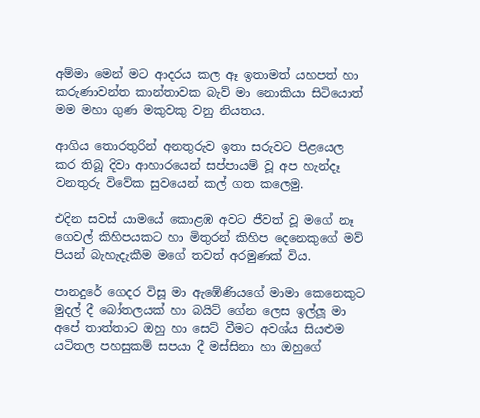අම්මා මෙන් මට ආදරය කල ඈ ඉතාමත් යහපත් හා කරුණාවන්ත කාන්තාවක බැව් මා නොකියා සිටියොත් මම මහා ගුණ මකුවකු වනු නියතය.

ආගිය තොරතුරින් අනතුරුව ඉතා සරුවට පිළයෙල කර තිබූ දිවා ආහාරයෙන් සප්පායම් වූ අප හැන්දෑ වනතුරු විවේක සුවයෙන් කල් ගත කලෙමු.

එදින සවස් යාමයේ කොළඹ අවට ජීවත් වූ මගේ නෑ ගෙවල් කිහිපයකට හා මිතුරන් කිහිප දෙනෙකුගේ මව් පියන් බැහැදැකීම මගේ තවත් අරමුණක් විය.

පානදුරේ ගෙදර විසූ මා ඇඹේණියගේ මාමා කෙනෙකුට මුදල් දී බෝතලයක් හා බයිට් ගේන ලෙස ඉල්ලූ මා අපේ තාත්තාට ඔහු හා සෙට් වීමට අවශ්ය සියළුම යටිතල පහසුකම් සපයා දී මස්සිනා හා ඔහුගේ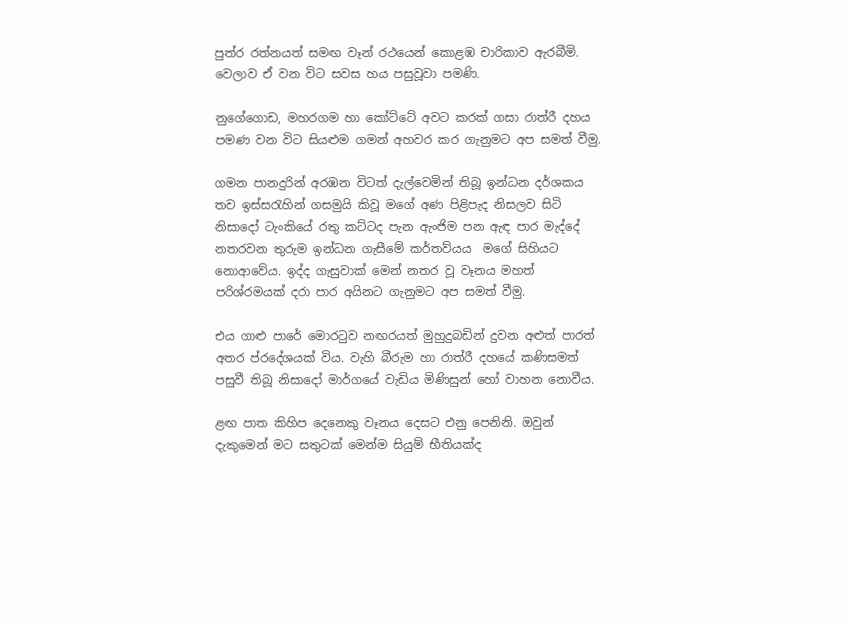පුත්ර රත්නයත් සමඟ වෑන් රථයෙන් කොළඹ චාරිකාව ඇරබීමි. වෙලාව ඒ වන විට සවස හය පසුවූවා පමණි.

නුගේගොඩ, මහරගම හා කෝට්ටේ අවට කරක් ගසා රාත්රී දහය පමණ වන විට සියළුම ගමන් අහවර කර ගැනුමට අප සමත් වීමු.

ගමන පානදුරින් අරඹන විටත් දැල්වෙමින් තිබූ ඉන්ධන දර්ශකය තව ඉස්සරැහින් ගසමුයි කිවූ මගේ අණ පිළිපැද නිසලව සිටි නිසාදෝ ටැංකියේ රතු කට්ටද පැන ඇංජිම පන ඇඳ පාර මැද්දේ නතරවන තුරුම ඉන්ධන ගැසීමේ කර්තව්යය  මගේ සිහියට නොආවේය. ඉද්ද ගැසුවාක් මෙන් නතර වූ වෑනය මහත් පරිශ්රමයක් දරා පාර අයිනට ගැනුමට අප සමත් වීමු.

එය ගාළු පාරේ මොරටුව නඟරයත් මුහුදුබඩින් දුවන අළුත් පාරත් අතර ප්රදේශයක් විය. වැහි බීරුම හා රාත්රී දහයේ කණිසමත් පසුවී තිබූ නිසාදෝ මාර්ගයේ වැඩිය මිණිසුන් හෝ වාහන නොවීය.

ළඟ පාත කිහිප දෙනෙකු වෑනය දෙසට එනු පෙනිනි. ඔවුන් දැකුමෙන් මට සතුටක් මෙන්ම සියුම් භීතියක්ද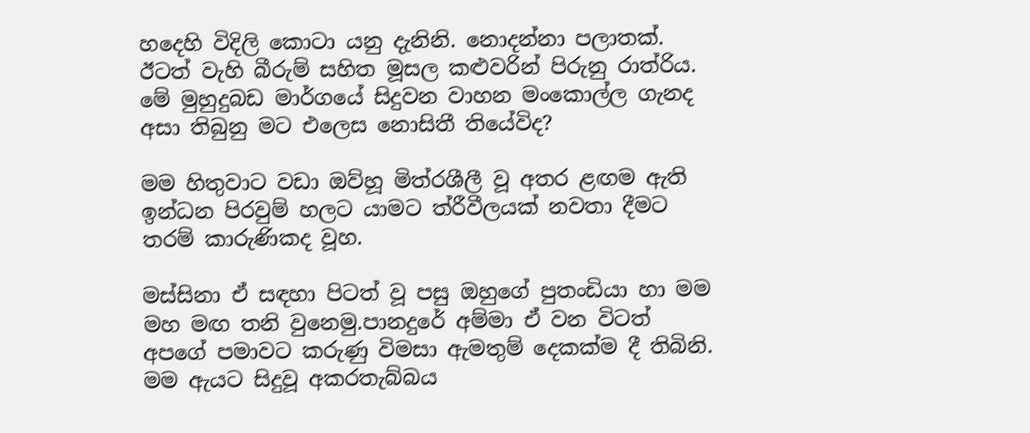හදෙහි විදිලි කොටා යනු දැනිනි. නොදන්නා පලාතක්. ඊටත් වැහි බීරුම් සහිත මූසල කළුවරින් පිරුනු රාත්රිය. මේ මුහුදුබඩ මාර්ගයේ සිදුවන වාහන මංකොල්ල ගැනද අසා තිබුනු මට එලෙස නොසිතී තියේවිද?

මම හිතුවාට වඩා ඔව්හූ මිත්රශීලී වූ අතර ළඟම ඇති ඉන්ධන පිරවුම් හලට යාමට ත්රීවීලයක් නවතා දීමට තරම් කාරුණිකද වූහ.

මස්සිනා ඒ සඳහා පිටත් වූ පසු ඔහුගේ පුතංඩියා හා මම මහ මඟ තනි වුනෙමු.පානදුරේ අම්මා ඒ වන විටත් අපගේ පමාවට කරුණු විමසා ඇමතුම් දෙකක්ම දී තිබිනි. මම ඇයට සිදුවූ අකරතැබ්බය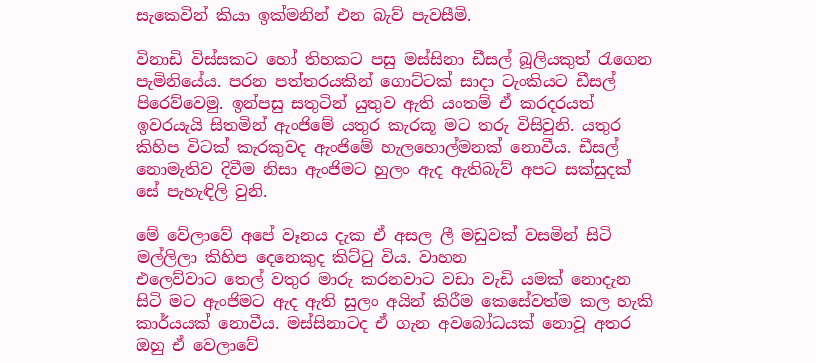සැකෙවින් කියා ඉක්මනින් එන බැව් පැවසීමි.

විනාඩි විස්සකට හෝ තිහකට පසු මස්සිනා ඩීසල් බූලියකුත් රැගෙන පැමිනියේය. පරන පත්තරයකින් ගොට්ටක් සාදා ටැංකියට ඩීසල් පිරෙව්වෙමු. ඉන්පසු සතුටින් යුතුව ඇති යංතම් ඒ කරදරයත් ඉවරයැයි සිතමින් ඇංජිමේ යතුර කැරකූ මට තරු විසිවුනි. යතුර කිහිප විටක් කැරකුවද ඇංජිමේ හැලහොල්මනක් නොවීය. ඩීසල් නොමැතිව දිවීම නිසා ඇංජිමට හුලං ඇද ඇතිබැව් අපට සක්සුදක් සේ පැහැඳිලි වුනි.

මේ වේලාවේ අපේ වෑනය දැක ඒ අසල ලී මඩුවක් වසමින් සිටි මල්ලිලා කිහිප දෙනෙකුද කිට්ටු විය. වාහන
එලෙව්වාට තෙල් වතුර මාරු කරනවාට වඩා වැඩි යමක් නොදැන සිටි මට ඇංජිමට ඇද ඇති සුලං අයින් කිරීම කෙසේවත්ම කල හැකි කාර්යයක් නොවීය. මස්සිනාටද ඒ ගැන අවබෝධයක් නොවූ අතර ඔහු ඒ වෙලාවේ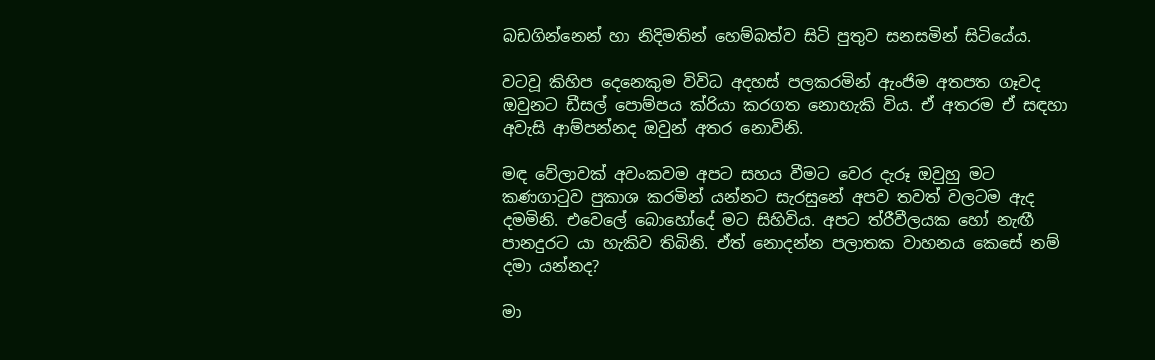බඩගින්නෙන් හා නිදිමතින් හෙම්බත්ව සිටි පුතුව සනසමින් සිටියේය.

වටවූ කිහිප දෙනෙකුම විවිධ අදහස් පලකරමින් ඇංජිම අතපත ගෑවද ඔවුනට ඩීසල් පොම්පය ක්රියා කරගත නොහැකි විය. ඒ අතරම ඒ සඳහා අවැසි ආම්පන්නද ඔවුන් අතර නොවිනි.

මඳ වේලාවක් අවංකවම අපට සහය වීමට වෙර දැරූ ඔවුහු මට කණගාටුව පුකාශ කරමින් යන්නට සැරසුනේ අපව තවත් වලටම ඇද දමමිනි. එවෙලේ බොහෝදේ මට සිහිවිය. අපට ත්රීවීලයක හෝ නැඟී පානදුරට යා හැකිව තිබිනි. ඒත් නොදන්න පලාතක වාහනය කෙසේ නම් දමා යන්නද?

මා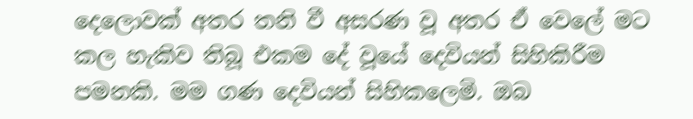දෙලොවක් අතර තනි වී අසරණ වූ අතර ඒ වෙලේ මට කල හැකිව තිබූ එකම දේ වූයේ දෙවියන් සිහිකිරීම පමනකි. මම ගණ දෙවියන් සිහිකලෙමි. ඔබ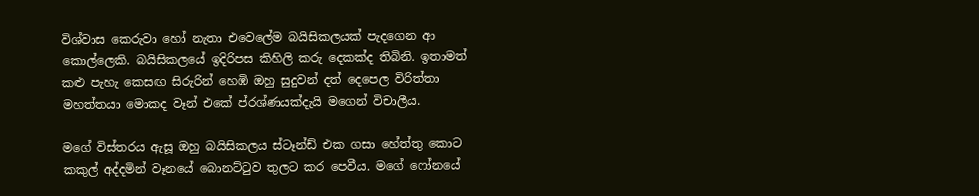විශ්වාස කෙරුවා හෝ නැතා එවෙලේම බයිසිකලයක් පැදගෙන ආ කොල්ලෙකි. බයිසිකලයේ ඉදිරිපස කිහිලි කරු දෙකක්ද තිබිනි. ඉතාමත් කළු පැහැ කෙසඟ සිරුරින් හෙඹි ඔහු සුදුවන් දත් දෙපෙල විරිත්තා මහත්තයා මොකද වෑන් එකේ ප්රශ්ණයක්දැයි මගෙන් විචාලීය.

මගේ විස්තරය ඇසූ ඔහු බයිසිකලය ස්ටෑන්ඩ් එක ගසා හේත්තු කොට කකුල් අද්දමින් වෑනයේ බොනට්ටුව තුලට කර පෙවීය. මගේ ෆෝනයේ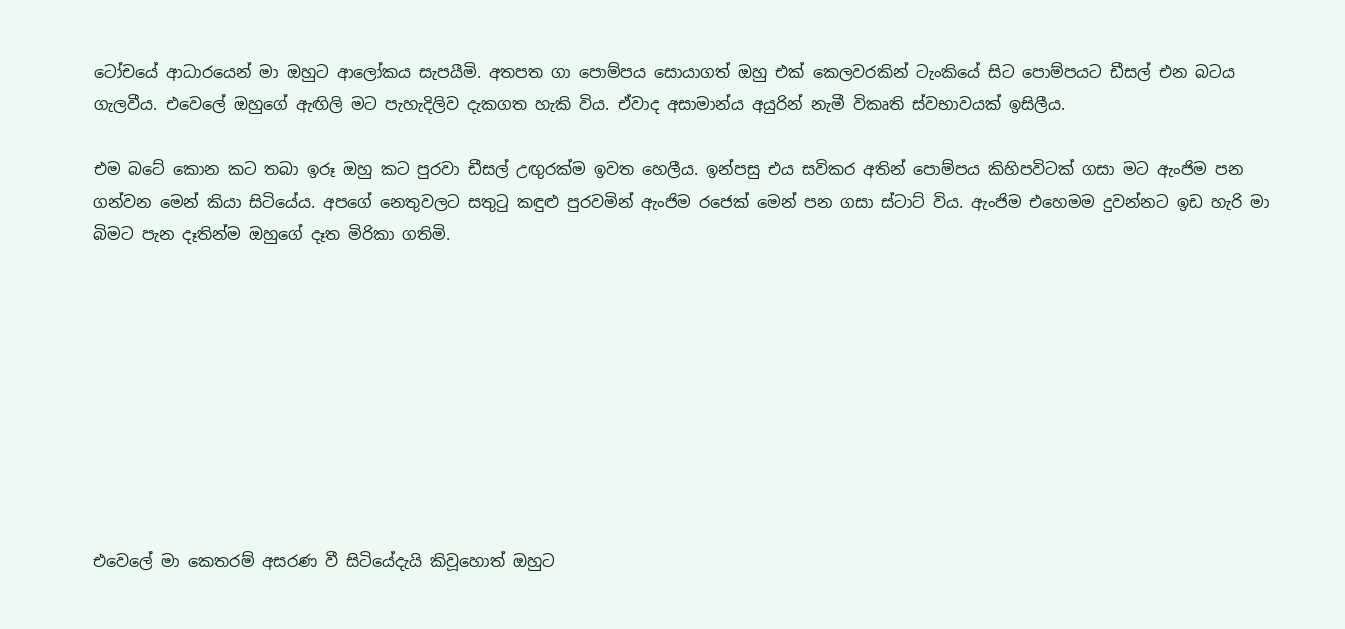ටෝචයේ ආධාරයෙන් මා ඔහුට ආලෝකය සැපයීමි. අතපත ගා පොම්පය සොයාගත් ඔහු එක් කෙලවරකින් ටැංකියේ සිට පොම්පයට ඩීසල් එන බටය ගැලවීය. එවෙලේ ඔහුගේ ඇඟිලි මට පැහැදිලිව දැකගත හැකි විය. ඒවාද අසාමාන්ය අයුරින් නැමී විකෘති ස්වභාවයක් ඉසිලීය.

එම බටේ කොන කට තබා ඉරූ ඔහු කට පුරවා ඩීසල් උඟුරක්ම ඉවත හෙලීය. ඉන්පසු එය සවිකර අතින් පොම්පය කිහිපවිටක් ගසා මට ඇංජිම පන ගන්වන මෙන් කියා සිටියේය. අපගේ නෙතුවලට සතුටු කඳුළු පුරවමින් ඇංජිම රජෙක් මෙන් පන ගසා ස්ටාට් විය. ඇංජිම එහෙමම දුවන්නට ඉඩ හැරි මා බිමට පැන දෑතින්ම ඔහුගේ දෑත මිරිකා ගතිමි.









එවෙලේ මා කෙතරම් අසරණ වී සිටියේදැයි කිවූහොත් ඔහුට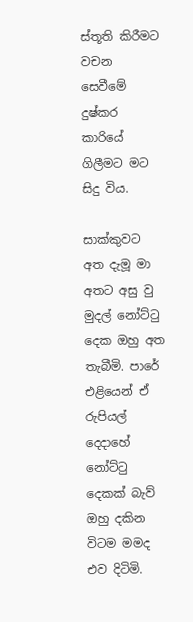ස්තූති කිරීමට වචන සෙවීමේ දුෂ්කර කාරියේ ගිලීමට මට සිදු විය.

සාක්කුවට අත දැමූ මා අතට අසු වු මුදල් නෝට්ටු දෙක ඔහු අත තැබීමි. පාරේ එළියෙන් ඒ රුපියල් දෙදාහේ නෝට්ටු දෙකක් බැව් ඔහු දකින විටම මමද එව දිටිමි.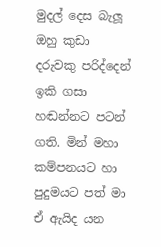මුදල් දෙස බැලූ ඔහු කුඩා දරුවකු පරිද්දෙන් ඉකි ගසා හඬන්නට පටන් ගති. මින් මහා කම්පනයට හා පුදුමයට පත් මා ඒ ඇයිද යන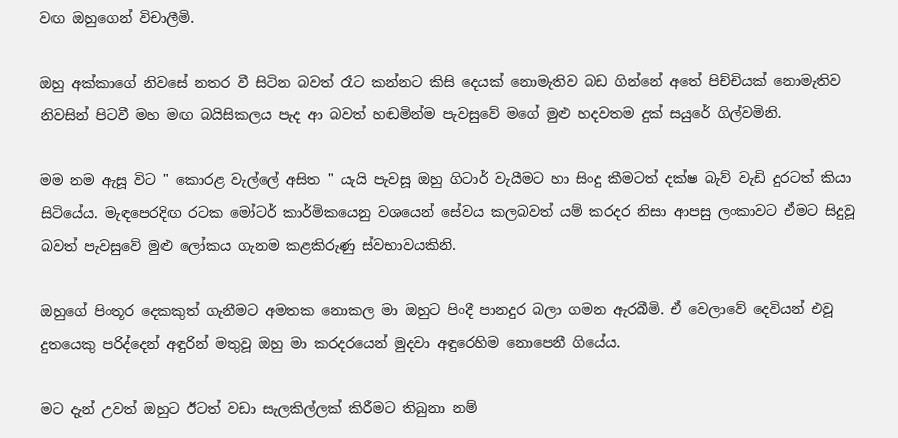වඟ ඔහුගෙන් විචාලීමි.

ඔහු අක්කාගේ නිවසේ නතර වී සිටින බවත් රෑට කන්නට කිසි දෙයක් නොමැතිව බඩ ගින්නේ අතේ පිච්චියක් නොමැතිව නිවසින් පිටවී මහ මඟ බයිසිකලය පැද ආ බවත් හඬමින්ම පැවසුවේ මගේ මුළු හදවතම දුක් සයුරේ ගිල්වමිනි.

මම නම ඇසූ විට " කොරළ වැල්ලේ අසිත " යැයි පැවසූ ඔහු ගිටාර් වැයීමට හා සිංදු කීමටත් දක්ෂ බැව් වැඩි දුරටත් කියා සිටියේය. මැඳපෙරදිඟ රටක මෝටර් කාර්මිකයෙනු වශයෙන් සේවය කලබවත් යම් කරදර නිසා ආපසු ලංකාවට ඒමට සිදුවූ බවත් පැවසුවේ මුළු ලෝකය ගැනම කළකිරුණු ස්වභාවයකිනි.

ඔහුගේ පිංතූර දෙකකුත් ගැනීමට අමතක නොකල මා ඔහුට පිංදී පානදුර බලා ගමන ඇරබීමි. ඒ වෙලාවේ දෙවියන් එවූ දුතයෙකු පරිද්දෙන් අඳුරින් මතුවූ ඔහු මා කරදරයෙන් මුදවා අඳුරෙහිම නොපෙනී ගියේය.

මට දැන් උවත් ඔහුට ඊටත් වඩා සැලකිල්ලක් කිරීමට තිබුනා නම්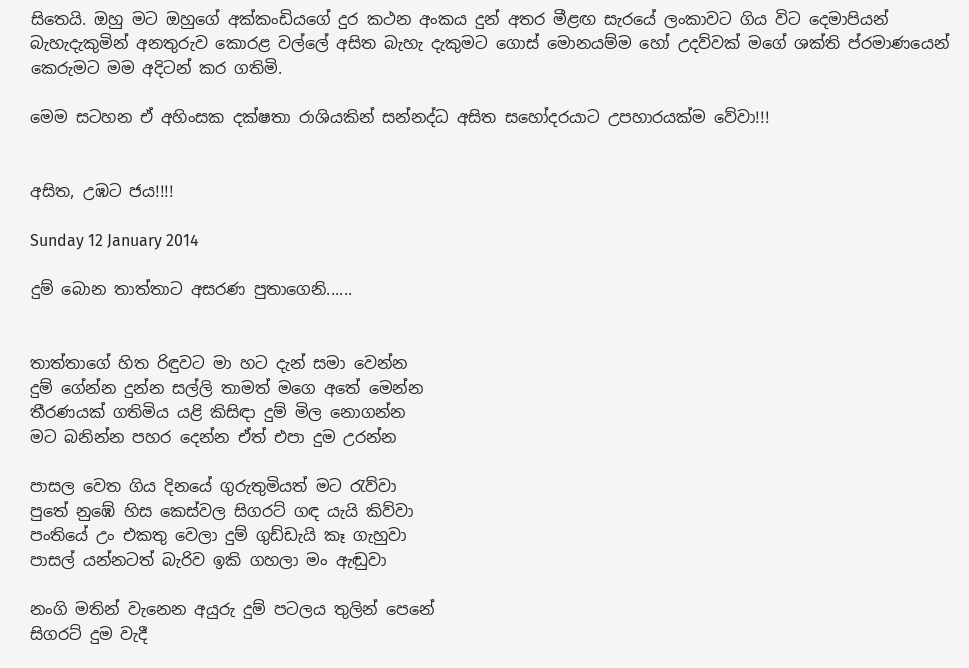සිතෙයි. ඔහු මට ඔහුගේ අක්කංඩියගේ දුර කථන අංකය දුන් අතර මීළඟ සැරයේ ලංකාවට ගිය විට දෙමාපියන් බැහැදැකුමින් අනතුරුව කොරළ වල්ලේ අසිත බැහැ දැකුමට ගොස් මොනයම්ම හෝ උදව්වක් මගේ ශක්ති ප්රමාණයෙන් කෙරුමට මම අදිටන් කර ගතිමි.

මෙම සටහන ඒ අහිංසක දක්ෂතා රාශියකින් සන්නද්ධ අසිත සහෝදරයාට උපහාරයක්ම වේවා!!!


අසිත, උඹට ජය!!!!

Sunday 12 January 2014

දුම් බොන තාත්තාට අසරණ පුතාගෙනි......


තාත්තාගේ හිත රිඳුවට මා හට දැන් සමා වෙන්න
දුම් ගේන්න දුන්න සල්ලි තාමත් මගෙ අතේ මෙන්න
තීරණයක් ගතිමිය යළි කිසිඳා දුම් මිල නොගන්න
මට බනින්න පහර දෙන්න ඒත් එපා දුම උරන්න

පාසල වෙත ගිය දිනයේ ගුරුතුමියත් මට රැව්වා
පුතේ නුඹේ හිස කෙස්වල සිගරට් ගඳ යැයි කිව්වා
පංතියේ උං එකතු වෙලා දුම් ගුඩ්ඩැයි කෑ ගැහුවා
පාසල් යන්නටත් බැරිව ඉකි ගහලා මං ඇඬුවා

නංගි මතින් වැනෙන අයුරු දුම් පටලය තුලින් පෙනේ
සිගරට් දුම වැදී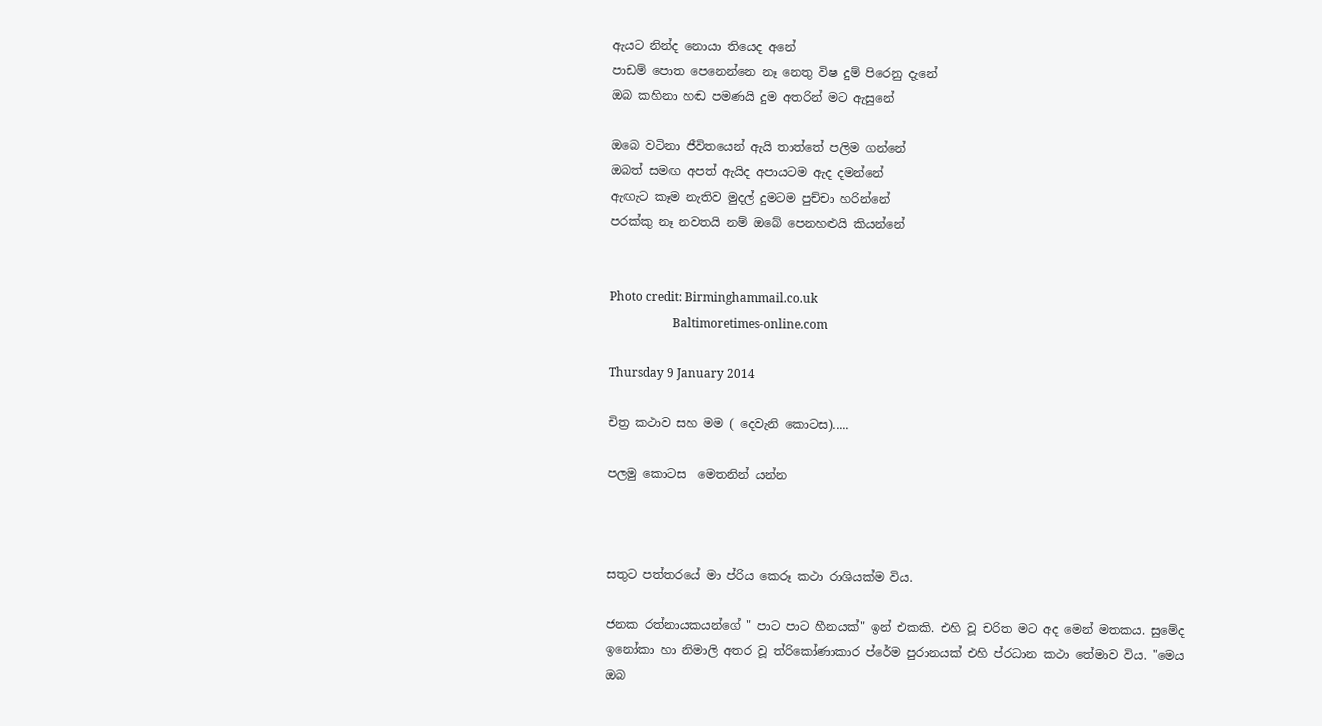ඇයට නින්ද නොයා තියෙද අනේ
පාඩම් පොත පෙනෙන්නෙ නෑ නෙතු විෂ දුම් පිරෙනු දැනේ
ඔබ කහිනා හඬ පමණයි දුම අතරින් මට ඇසුනේ

ඔබෙ වටිනා ජීවිතයෙන් ඇයි තාත්තේ පලිම ගන්නේ
ඔබත් සමඟ අපත් ඇයිද අපායටම ඇද දමන්නේ
ඇඟැට කෑම නැතිව මුදල් දුමටම පුච්චා හරින්නේ
පරක්කු නෑ නවතයි නම් ඔබේ පෙනහළුයි කියන්නේ


Photo credit: Birminghammail.co.uk
                     Baltimoretimes-online.com

Thursday 9 January 2014

චිත්‍ර කථාව සහ මම ( දෙවැනි කොටස).....

පලමු කොටස  මෙතනින් යන්න



සතුට පත්තරයේ මා ප්රිය කෙරූ කථා රාශියක්ම විය.

ජනක රත්නායකයන්ගේ " පාට පාට හීනයක්" ඉන් එකකි. එහි වූ චරිත මට අද මෙන් මතකය. සුමේද ඉනෝකා හා නිමාලි අතර වූ ත්රිකෝණාකාර ප්රේම පුරානයක් එහි ප්රධාන කථා තේමාව විය. "මෙය ඔබ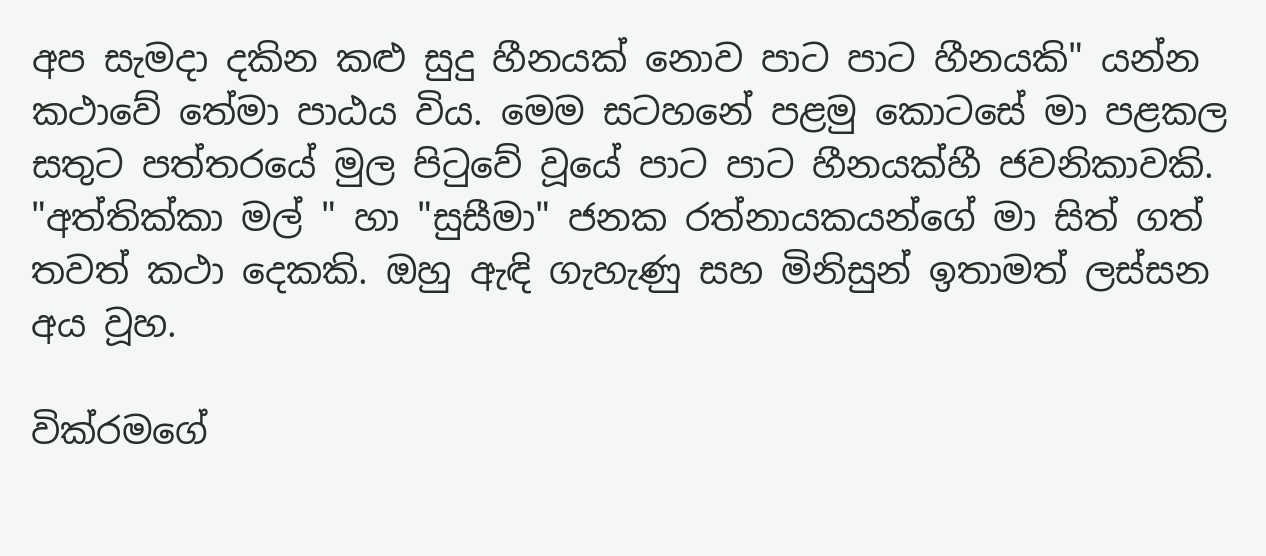අප සැමදා දකින කළු සුදු හීනයක් නොව පාට පාට හීනයකි" යන්න කථාවේ තේමා පාඨය විය. මෙම සටහනේ පළමු කොටසේ මා පළකල සතුට පත්තරයේ මුල පිටුවේ වූයේ පාට පාට හීනයක්හී ජවනිකාවකි. "අත්තික්කා මල් " හා "සුසීමා" ජනක රත්නායකයන්ගේ මා සිත් ගත් තවත් කථා දෙකකි. ඔහු ඇඳි ගැහැණු සහ මිනිසුන් ඉතාමත් ලස්සන අය වූහ.

වික්රමගේ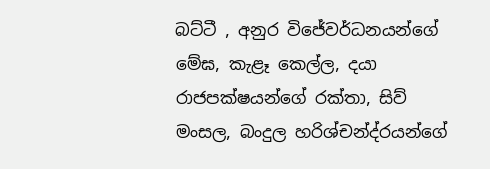බට්ටී , අනුර විජේවර්ධනයන්ගේ මේඝ, කැළෑ කෙල්ල, දයා රාජපක්ෂයන්ගේ රක්තා, සිව් මංසල, බංදුල හරිශ්චන්ද්රයන්ගේ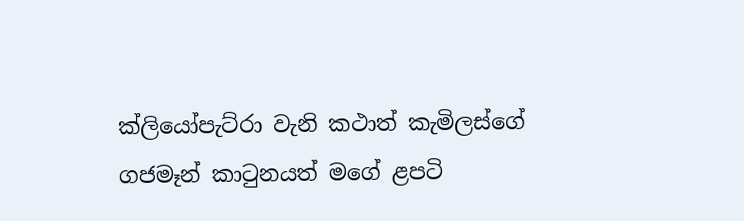ක්ලියෝපැට්රා වැනි කථාත් කැමිලස්ගේ ගජමෑන් කාටුනයත් මගේ ළපටි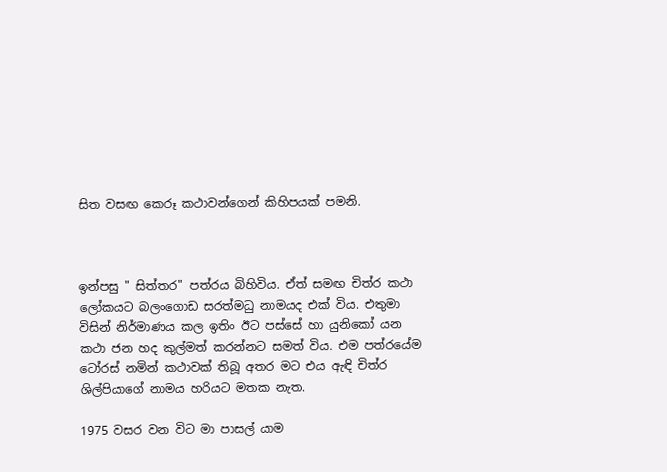සිත වසඟ කෙරූ කථාවන්ගෙන් කිහිපයක් පමනි.



ඉන්පසු " සිත්තර" පත්රය බිහිවිය. ඒත් සමඟ චිත්ර කථා ලෝකයට බලංගොඩ සරත්මධු නාමයද එක් විය. එතුමා විසින් නිර්මාණය කල ඉතිං ඊට පස්සේ හා යුනිකෝ යන කථා ජන හද කුල්මත් කරන්නට සමත් විය. එම පත්රයේම ටෝරස් නමින් කථාවක් තිබූ අතර මට එය ඇඳි චිත්ර ශිල්පියාගේ නාමය හරියට මතක නැත.

1975 වසර වන විට මා පාසල් යාම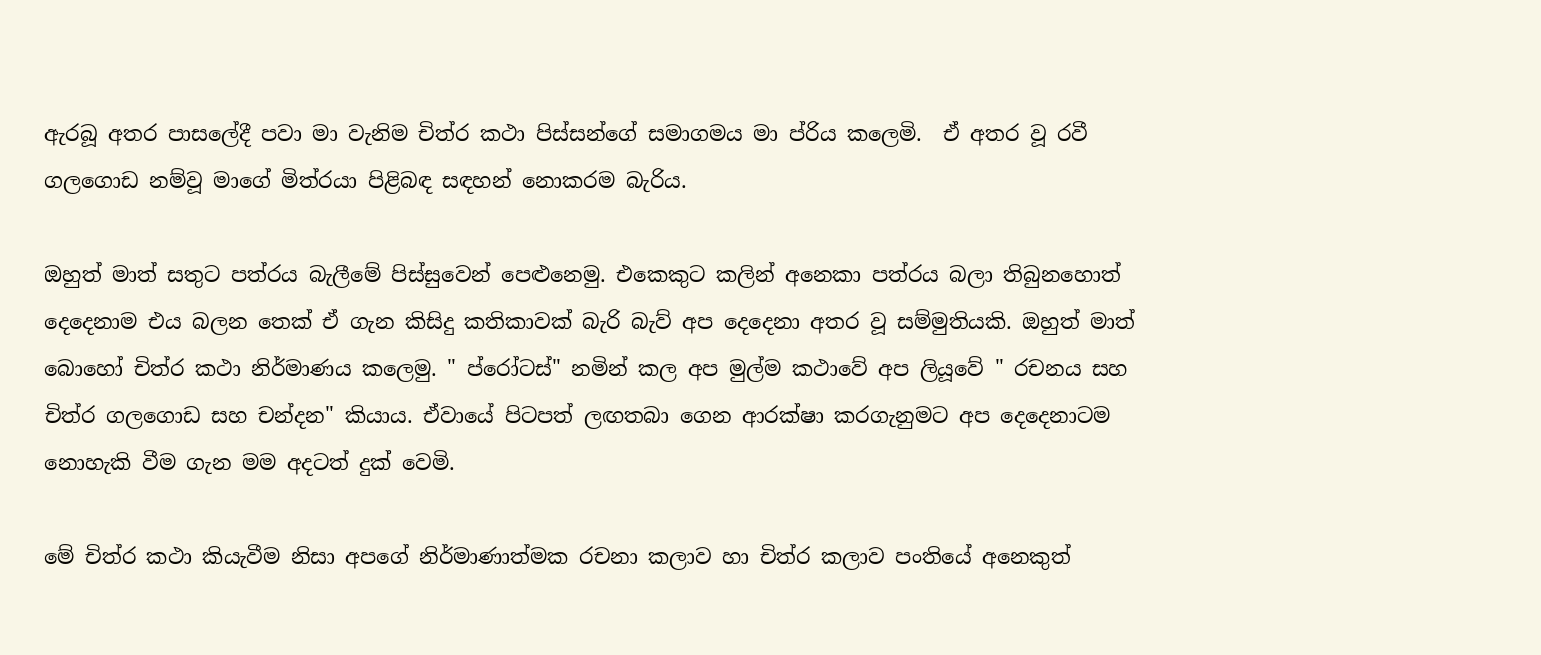ඇරබූ අතර පාසලේදී පවා මා වැනිම චිත්ර කථා පිස්සන්ගේ සමාගමය මා ප්රිය කලෙමි.  ඒ අතර වූ රවී ගලගොඩ නම්වූ මාගේ මිත්රයා පිළිබඳ සඳහන් නොකරම බැරිය.

ඔහුත් මාත් සතුට පත්රය බැලීමේ පිස්සුවෙන් පෙළුනෙමු. එකෙකුට කලින් අනෙකා පත්රය බලා තිබුනහොත් දෙදෙනාම එය බලන තෙක් ඒ ගැන කිසිදු කතිකාවක් බැරි බැව් අප දෙදෙනා අතර වූ සම්මුතියකි. ඔහුත් මාත් බොහෝ චිත්ර කථා නිර්මාණය කලෙමු. " ප්රෝටස්" නමින් කල අප මුල්ම කථාවේ අප ලියූවේ " රචනය සහ චිත්ර ගලගොඩ සහ චන්දන" කියාය. ඒවායේ පිටපත් ලඟතබා ගෙන ආරක්ෂා කරගැනුමට අප දෙදෙනාටම නොහැකි වීම ගැන මම අදටත් දුක් වෙමි.

මේ චිත්ර කථා කියැවීම නිසා අපගේ නිර්මාණාත්මක රචනා කලාව හා චිත්ර කලාව පංතියේ අනෙකුත්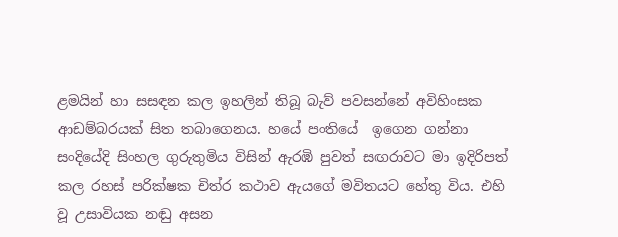ළමයින් හා සසඳන කල ඉහලින් තිබූ බැව් පවසන්නේ අවිහිංසක ආඩම්බරයක් සිත තබාගෙනය. හයේ පංතියේ  ඉගෙන ගන්නා සංදියේදි සිංහල ගුරුතුමිය විසින් ඇරඹි පුවත් සඟරාවට මා ඉදිරිපත් කල රහස් පරික්ෂක චිත්ර කථාව ඇයගේ මවිතයට හේතු විය. එහි වූ උසාවියක නඬු අසන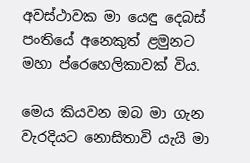අවස්ථාවක මා යෙඳු දෙබස් පංතියේ අනෙකුත් ළමුනට මහා ප්රෙහෙලිකාවක් විය.

මෙය කියවන ඔබ මා ගැන වැරදියට නොසිතාවි යැයි මා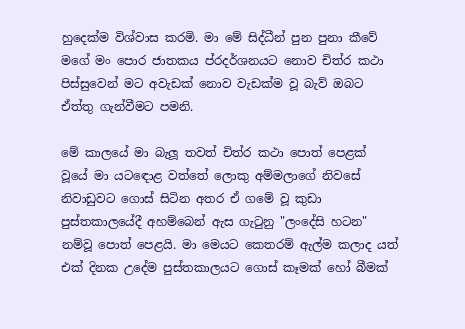හුදෙක්ම විශ්වාස කරමි. මා මේ සිද්ධීන් පුන පුනා කීවේ මගේ මං පොර ජාතකය ප්රදර්ශනයට නොව චිත්ර කථා පිස්සුවෙන් මට අවැඩක් නොව වැඩක්ම වූ බැව් ඔබට ඒත්තු ගැන්වීමට පමනි.

මේ කාලයේ මා බැලූ තවත් චිත්ර කථා පොත් පෙළක් වූයේ මා යටඳොළ වත්තේ ලොකු අම්මලාගේ නිවසේ නිවාඩුවට ගොස් සිටින අතර ඒ ගමේ වූ කුඩා පුස්තකාලයේදී අහම්බෙන් ඇස ගැටුනු "ලංදේසි හටන" නම්වූ පොත් පෙළයි. මා මෙයට කෙතරම් ඇල්ම කලාද යත් එක් දිනක උදේම පුස්තකාලයට ගොස් කෑමක් හෝ බීමක්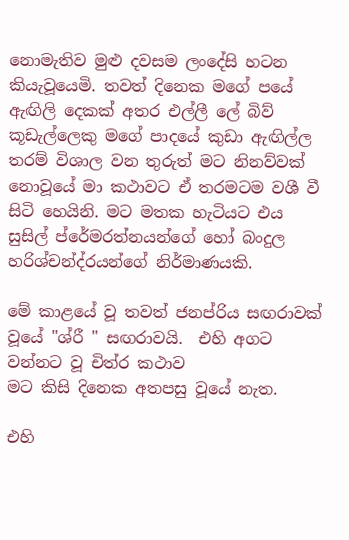නොමැතිව මුළු දවසම ලංදේසි හටන කියැවූයෙමි. තවත් දිනෙක මගේ පයේ ඇඟිලි දෙකක් අතර එල්ලී ලේ බිව් කූඩැල්ලෙකු මගේ පාදයේ කුඩා ඇඟිල්ල තරම් විශාල වන තුරුත් මට නිනව්වක් නොවූයේ මා කථාවට ඒ තරමටම වශී වී සිටි හෙයිනි. මට මතක හැටියට එය සුසිල් ප්රේමරත්නයන්ගේ හෝ බංදුල හරිශ්චන්ද්රයන්ගේ නිර්මාණයකි.

මේ කාළයේ වූ තවත් ජනප්රිය සඟරාවක් වූයේ "ශ්රී " සඟරාවයි.  එහි අගට වන්නට වූ චිත්ර කථාව
මට කිසි දිනෙක අතපසු වූයේ නැත.

එහි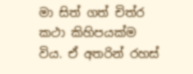මා සිත් ගත් චිත්ර කථා කිහිපයක්ම විය. ඒ අතරින් රහස්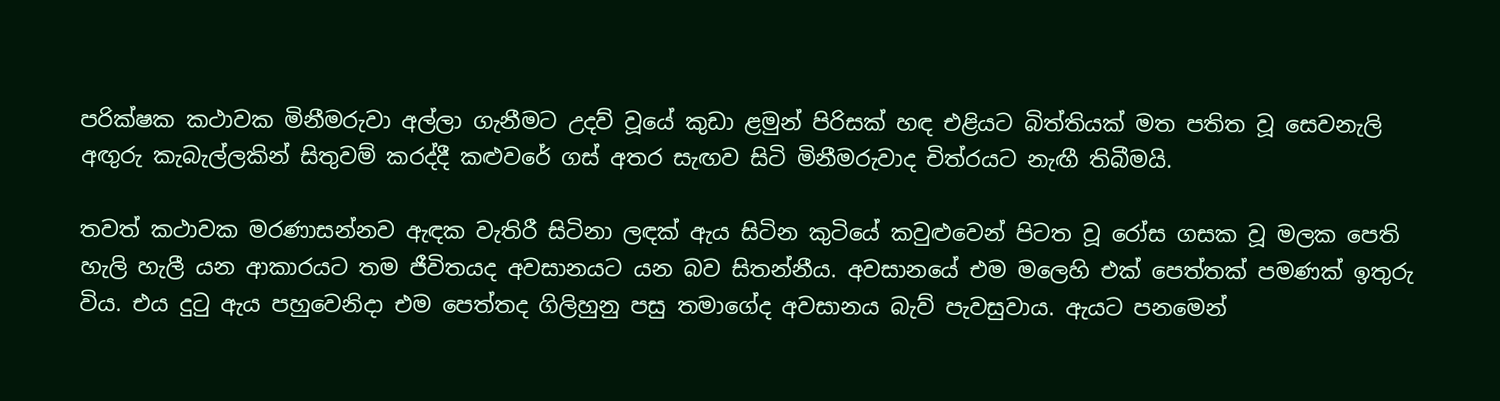පරික්ෂක කථාවක මිනීමරුවා අල්ලා ගැනීමට උදව් වූයේ කුඩා ළමුන් පිරිසක් හඳ එළියට බිත්තියක් මත පතිත වූ සෙවනැලි අඟුරු කැබැල්ලකින් සිතුවම් කරද්දී කළුවරේ ගස් අතර සැඟව සිටි මිනීමරුවාද චිත්රයට නැඟී තිබීමයි.

තවත් කථාවක මරණාසන්නව ඇඳක වැතිරී සිටිනා ලඳක් ඇය සිටින කුටියේ කවුළුවෙන් පිටත වූ රෝස ගසක වූ මලක පෙති හැලි හැලී යන ආකාරයට තම ජීවිතයද අවසානයට යන බව සිතන්නීය. අවසානයේ එම මලෙහි එක් පෙත්තක් පමණක් ඉතුරු විය. එය දුටු ඇය පහුවෙනිදා එම පෙත්තද ගිලිහුනු පසු තමාගේද අවසානය බැව් පැවසුවාය. ඇයට පනමෙන්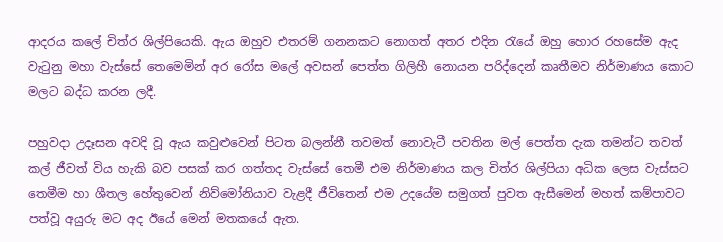ආදරය කලේ චිත්ර ශිල්පියෙකි. ඇය ඔහුව එතරම් ගනනකට නොගත් අතර එදින රැයේ ඔහු හොර රහසේම ඇද වැටුනු මහා වැස්සේ තෙමෙමින් අර රෝස මලේ අවසන් පෙත්ත ගිලිහී නොයන පරිද්දෙන් කෘතීමව නිර්මාණය කොට මලට බද්ධ කරන ලදී.

පහුවදා උදෑසන අවදි වූ ඇය කවුළුවෙන් පිටත බලන්නී තවමත් නොවැටී පවතින මල් පෙත්ත දැක තමන්ට තවත් කල් ජීවත් විය හැකි බව පසක් කර ගත්තද වැස්සේ තෙමී එම නිර්මාණය කල චිත්ර ශිල්පියා අධික ලෙස වැස්සට තෙමීම හා ශීතල හේතුවෙන් නිව්මෝනියාව වැළදී ජීවිතෙන් එම උදයේම සමුගත් පුවත ඇසීමෙන් මහත් කම්පාවට පත්වූ අයුරු මට අද ඊයේ මෙන් මතකයේ ඇත.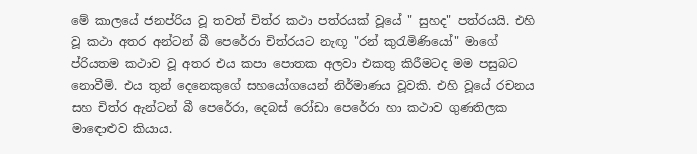මේ කාලයේ ජනප්රිය වූ තවත් චිත්ර කථා පත්රයක් වූයේ " සුහද" පත්රයයි. එහි වූ කථා අතර අන්ටන් බී පෙරේරා චිත්රයට නැඟූ "රන් කුරැමිණියෝ" මාගේ ප්රියතම කථාව වූ අතර එය කපා පොතක අලවා එකතු කිරීමටද මම පසුබට නොවීමි. එය තුන් දෙනෙකුගේ සහයෝගයෙන් නිර්මාණය වූවකි. එහි වූයේ රචනය සහ චිත්ර ඇන්ටන් බී පෙරේරා, දෙබස් රෝඩා පෙරේරා හා කථාව ගුණතිලක මාඳොළුව කියාය.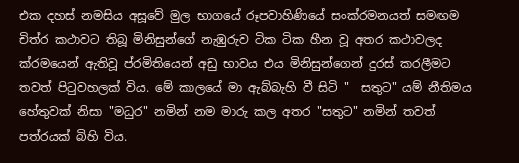එක දහස් නමසිය අසූවේ මුල භාගයේ රූපවාහිණියේ සංක්රමනයත් සමඟම චිත්ර කථාවට තිබූ මිනිසුන්ගේ නැඹුරුව ටික ටික හීන වූ අතර කථාවලද ක්රමයෙන් ඇතිවූ ප්රමිතියෙන් අඩු භාවය එය මිනිසුන්ගෙන් දුරස් කරලීමට තවත් පිටුවහලක් විය. මේ කාලයේ මා ඇබ්බැහි වී සිටි "  සතුට" යම් නීතිමය හේතුවක් නිසා "මධුර" නමින් නම මාරු කල අතර "සතුට" නමින් තවත් පත්රයක් බිහි විය.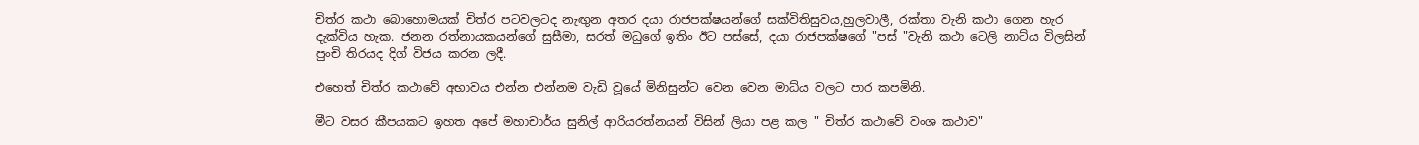චිත්ර කථා බොහොමයක් චිත්ර පටවලටද නැඟුන අතර දයා රාජපක්ෂයන්ගේ සක්විතිසුවය,හුලවාලී, රක්තා වැනි කථා ගෙන හැර දැක්විය හැක. ජනන රත්නායකයන්ගේ සුසීමා, සරත් මධුගේ ඉතිං ඊට පස්සේ, දයා රාජපක්ෂගේ "පස් "වැනි කථා ටෙලි නාට්ය විලසින් පුංචි තිරයද දිග් විජය කරන ලදී.

එහෙත් චිත්ර කථාවේ අභාවය එන්න එන්නම වැඩි වූයේ මිනිසුන්ට වෙන වෙන මාධ්ය වලට පාර කපමිනි.

මීට වසර කීපයකට ඉහත අපේ මහාචාර්ය සුනිල් ආරියරත්නයන් විසින් ලියා පළ කල " චිත්ර කථාවේ වංශ කථාව"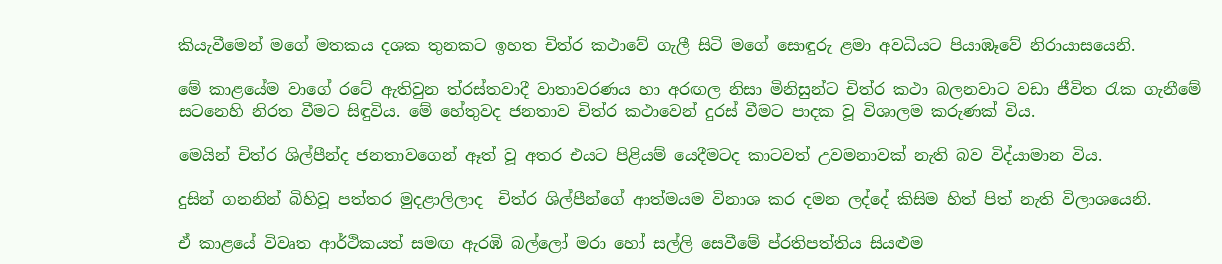කියැවීමෙන් මගේ මතකය දශක තුනකට ඉහත චිත්ර කථාවේ ගැලී සිටි මගේ සොඳුරු ළමා අවධියට පියාඹෑවේ නිරායාසයෙනි.

මේ කාළයේම වාගේ රටේ ඇතිවුන ත්රස්තවාදී වාතාවරණය හා අරඟල නිසා මිනිසුන්ට චිත්ර කථා බලනවාට වඩා ජීවිත රැක ගැනීමේ සටනෙහි නිරත වීමට සිඳුවිය. මේ හේතුවද ජනතාව චිත්ර කථාවෙන් දුරස් වීමට පාදක වූ විශාලම කරුණක් විය.

මෙයින් චිත්ර ශිල්පීන්ද ජනතාවගෙන් ඈත් වූ අතර එයට පිළියම් යෙදීමටද කාටවත් උවමනාවක් නැති බව විද්යාමාන විය.

දුසින් ගනනින් බිහිවූ පත්තර මුදළාලිලාද  චිත්ර ශිල්පීන්ගේ ආත්මයම විනාශ කර දමන ලද්දේ කිසිම හිත් පිත් නැති විලාශයෙනි.

ඒ කාළයේ විවෘත ආර්ථිකයත් සමඟ ඇරඹි බල්ලෝ මරා හෝ සල්ලි සෙවීමේ ප්රතිපත්තිය සියළුම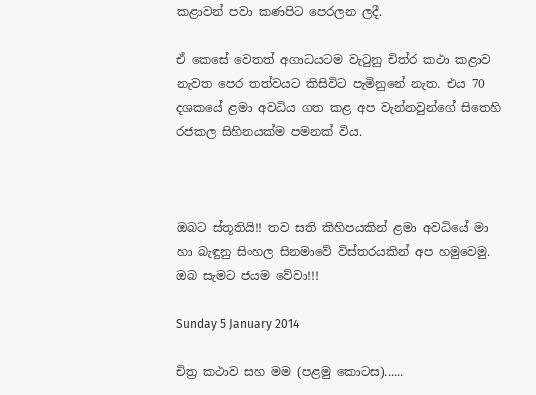කළාවන් පවා කණපිට පෙරලන ලදී.

ඒ කෙසේ වෙතත් අගාධයටම වැටුනු චිත්ර කථා කළාව නැවත පෙර තත්වයට කිසිවිට පැමිනුනේ නැත. එය 70 දශකයේ ළමා අවධිය ගත කළ අප වැන්නවුන්ගේ සිතෙහි රජකල සිහිනයක්ම පමනක් විය.



ඔබට ස්තූතියි!! තව සති කිහිපයකින් ළමා අවධියේ මා හා බැඳුනු සිංහල සිනමාවේ විස්තරයකින් අප හමුවෙමු.
ඔබ සැමට ජයම වේවා!!!

Sunday 5 January 2014

චිත්‍ර කථාව සහ මම (පළමු කොටස)......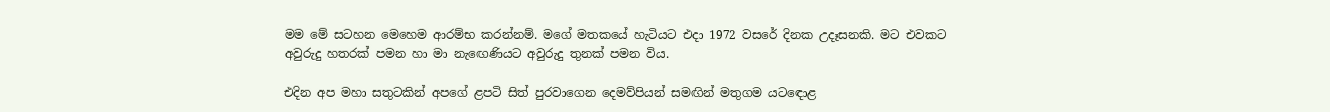මම මේ සටහන මෙහෙම ආරම්භ කරන්නම්. මගේ මතකයේ හැටියට එදා 1972 වසරේ දිනක උදෑසනකි. මට එවකට අවුරුදු හතරක් පමන හා මා නැඟෙණියට අවුරුදු තුනක් පමන විය.

එදින අප මහා සතුටකින් අපගේ ළපටි සිත් පුරවාගෙන දෙමව්පියන් සමඟින් මතුගම යටඳොළ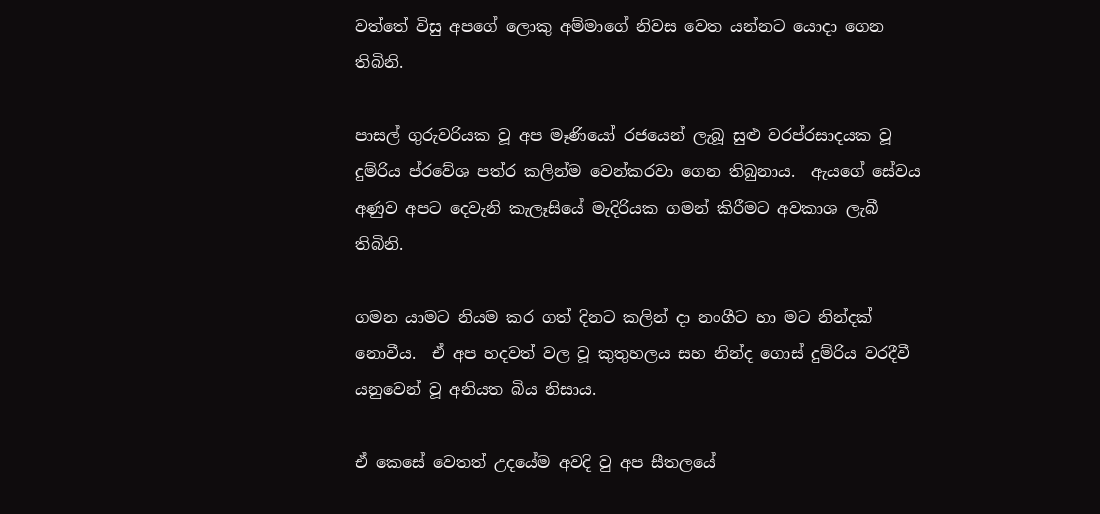වත්තේ විසු අපගේ ලොකු අම්මාගේ නිවස වෙත යන්නට යොදා ගෙන තිබිනි.

පාසල් ගුරුවරියක වූ අප මෑණියෝ රජයෙන් ලැබූ සුළු වරප්රසාදයක වූ දුම්රිය ප්රවේශ පත්ර කලින්ම වෙන්කරවා ගෙන තිබුනාය.  ඇයගේ සේවය අණුව අපට දෙවැනි කැලෑසියේ මැදිරියක ගමන් කිරීමට අවකාශ ලැබී තිබිනි.

ගමන යාමට නියම කර ගත් දිනට කලින් දා නංගීට හා මට නින්දක් නොවීය.  ඒ අප හදවත් වල වූ කුතුහලය සහ නින්ද ගොස් දුම්රිය වරදීවී යනුවෙන් වූ අනියත බිය නිසාය.

ඒ කෙසේ වෙතත් උදයේම අවදි වු අප සීතලයේ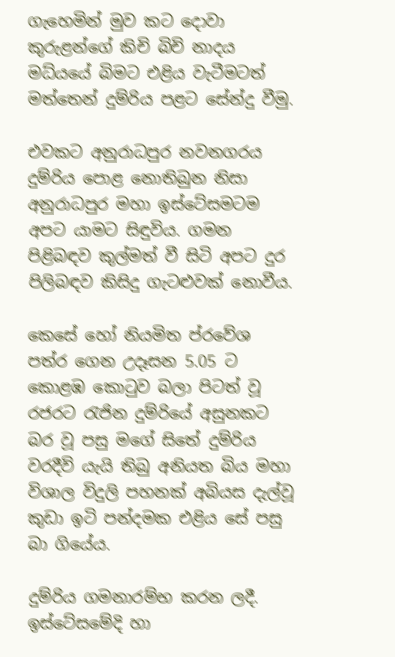ගැහෙමින් මුව කට දොවා කුරුළන්ගේ කිචි බිචි නාදය මධ්යයේ බිමට එළිය වැටීමටත් මත්තෙන් දුම්රිය පළට සේන්දු වීමු.

එවකට අනුරාධපුර නවනගරය දුම්රිය පොළ නොතිබුන නිසා අනුරාධපුර මහා ඉස්ටේසමටම අපට යාමට සිඳුවිය. ගමන පිළිබඳව කුල්මත් වී සිටි අපට දුර පිලිබඳව කිසිදු ගැටළුවක් නොවීය.

කෙසේ හෝ නියමිත ප්රවේශ පත්ර ගෙන උදෑසන 5.05 ට කොළඹ කොටුව බලා පිටත් වූ රජරට රැජින දුම්රියේ අසුනකට බර වූ පසු මගේ සිතේ දුම්රිය වරදීවි යැයි තිබු අනියත බිය මහා විශාල විදුලි පහනක් අබියස දැල්වූ කුඩා ඉටි පන්දමක එළිය සේ පසු බා ගියේය.

දුම්රිය ගමනාරම්භ කරන ලදී. ඉස්ටේසමේදි හා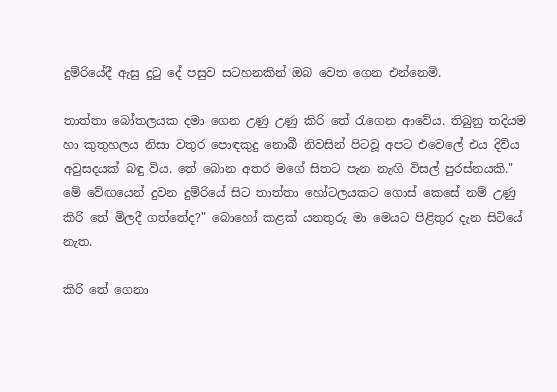දුම්රියේදී ඇසු දුටු දේ පසුව සටහනකින් ඔබ වෙත ගෙන එන්නෙමි.

තාත්තා බෝතලයක දමා ගෙන උණු උණු කිරි තේ රැගෙන ආවේය. තිබුනු තදියම හා කුතුහලය නිසා වතුර පොඳකුදු නොබී නිවසින් පිටවූ අපට එවෙලේ එය දිව්ය අවුසදයක් බඳු විය. තේ බොන අතර මගේ සිතට පැන නැඟි විසල් පුරස්නයකි." මේ වේඟයෙන් දුවන දුම්රියේ සිට තාත්තා හෝටලයකට ගොස් කෙසේ නම් උණු කිරි තේ මිලදී ගත්තේද?" බොහෝ කළක් යනතුරු මා මෙයට පිළිතුර දැන සිටියේ නැත.

කිරි තේ ගෙනා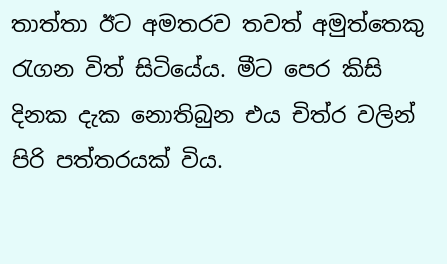තාත්තා ඊට අමතරව තවත් අමුත්තෙකු රැගන විත් සිටියේය. මීට පෙර කිසි දිනක දැක නොතිබුන එය චිත්ර වලින් පිරි පත්තරයක් විය.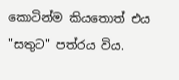කොටින්ම කියතොත් එය "සතුට" පත්රය විය.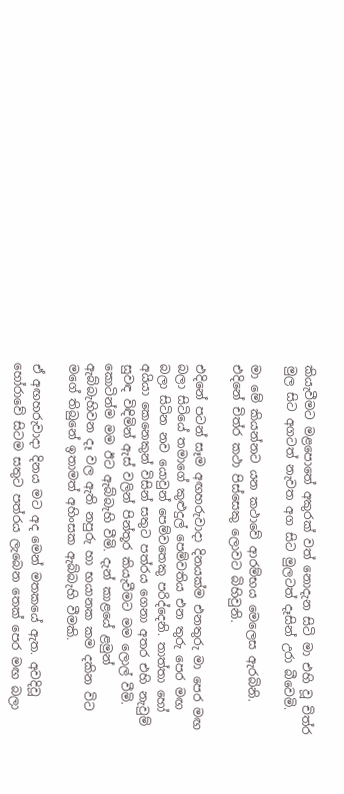කියැවීමට මළපොතේ අකුරක් වත් නොදැන සිටි මා එහි වූ චිත්ර මුල සිට අගටත් නැවත අග සිට මුලටත් දෑසින් උරා බීවෙමි.

මා මේ කියන්නට යන කථාවේ ආරම්භය මෙලෙස ඇරබිනි. එදිනේ චිත්ර කථා පිස්සෙකු ලොවට බිහිවුනි.

එදිනේ පටන් සෑම අඟහරුවාදා දිනයක්ම එනතුරු මා පෙර මඟ බලා සිටියේ තමාගේ කුළුදුල් පෙම්වතිය එන තුරු පෙර මඟ බලා සිටින නව යොවුන් පෙම්වතෙකු පරිද්දෙනි. තාත්තා හෝ අයියා කෙනෙකුන් විසින් සතුට පත්රය ගෙනා අතර එහි නැවුම් සුවඳ විඳිමින් ඇස් වලින් පින්තූර කියැවීමට මම ලොල් වීමි. කොටින්ම මම ඊට ඇබ්බැහි වීමි. දැන් කාළයේ ළමුන් ඇබ්බැහිවන දෑ වල ඇති නපුරු හා භයානක කම දකින විට මගේ තිබුනේ ඉතාමත් අහිංසක ඇබ්බැහි වීමකි.

ඒ අඟහරුවාදා දිනය මට අද මෙන් මතකයේ ඇත. අවදිවූ හෝරාවේ සිටම සතුට පත්රය ලැබෙන තෙක් පෙර මඟ බලා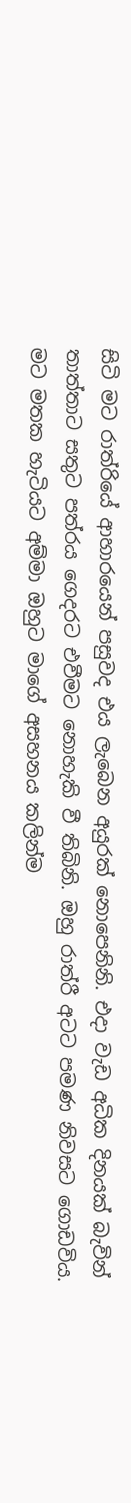සිටි මට රාත්රියේ ආහාරයෙන් පසුවද එය ලැබෙන අයුරක් නොපෙනිනි. එදා වැඩ අධික දිනයක් බැවින් තාත්තාට සතුට පත්රය ගෙදරට එවීමට නොහැකි වී තිබිනි. ඔහු රාත්රී අටට පමණ නිවසට ගොඩවිය. මට මතක හැටියට අම්මා ඔහුට මාගේ අසහනය කලින්ම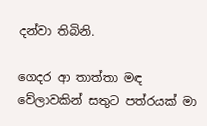දන්වා තිබිනි.

ගෙදර ආ තාත්තා මඳ වේලාවකින් සතුට පත්රයක් මා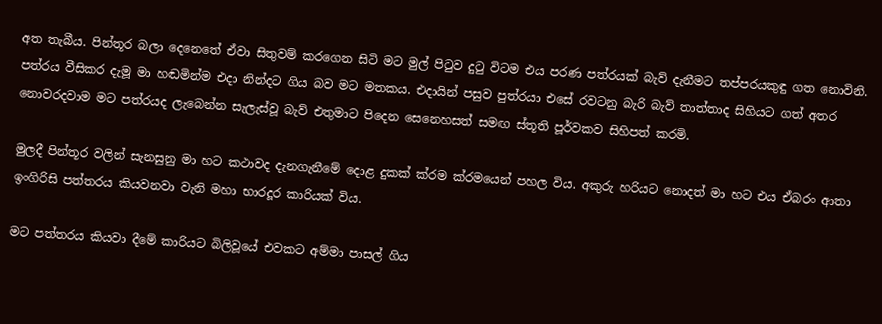අත තැබීය. පින්තූර බලා දෙනෙතේ ඒවා සිතුවම් කරගෙන සිටි මට මුල් පිටුව දුටු විටම එය පරණ පත්රයක් බැව් දැනීමට තප්පරයකුඳු ගත නොවිනි. පත්රය වීසිකර දැමූ මා හඬමින්ම එදා නින්දට ගිය බව මට මතකය. එදායින් පසුව පුත්රයා එසේ රවටනු බැරි බැව් තාත්තාද සිහියට ගත් අතර නොවරදවාම මට පත්රයද ලැබෙන්න සැලැස්වූ බැව් එතුමාට පිදෙන සෙනෙහසත් සමඟ ස්තූති පූර්වකව සිහිපත් කරමි.

මුලදී පින්තූර වලින් සැනසුනු මා හට කථාවද දැනගැනීමේ දොළ දුකක් ක්රම ක්රමයෙන් පහල විය. අකුරු හරියට නොදත් මා හට එය ඒබරං ආතා ඉංගිරිසි පත්තරය කියවනවා වැනි මහා භාරදූර කාරියක් විය.

මට පත්තරය කියවා දීමේ කාරියට බිලිවූයේ එවකට අම්මා පාසල් ගිය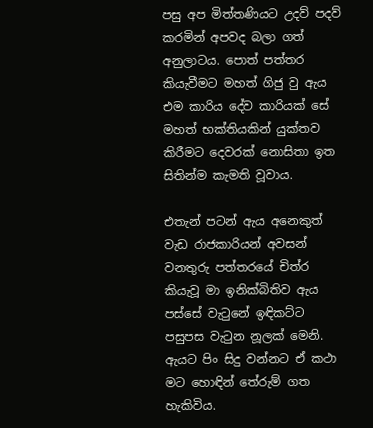පසු අප මිත්තණියට උදව් පදව් කරමින් අපවද බලා ගත් අනුලාටය. පොත් පත්තර කියැවීමට මහත් ගිජු වු ඇය එම කාරිය දේව කාරියක් සේ මහත් භක්තියකින් යුක්තව කිරීමට දෙවරක් නොසිතා ඉත සිතින්ම කැමති වූවාය.

එතැන් පටන් ඇය අනෙකුත් වැඩ රාජකාරියන් අවසන් වනතුරු පත්තරයේ චිත්ර කියැවූ මා ඉනික්බිතිව ඇය පස්සේ වැටුනේ ඉඳිකට්ට පසුපස වැටුන නූලක් මෙනි. ඇයට පිං සිදු වන්නට ඒ කථා මට හොඳින් තේරුම් ගත හැකිවිය.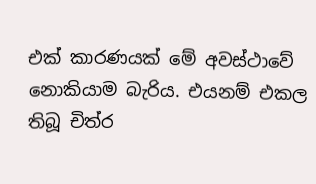එක් කාරණයක් මේ අවස්ථාවේ නොකියාම බැරිය. එයනම් එකල තිබූ චිත්ර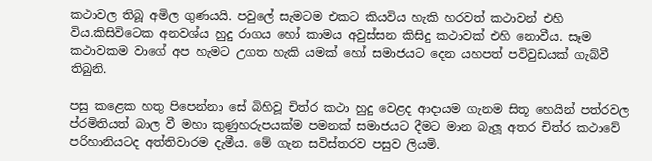කථාවල තිබූ අමිල ගුණයයි. පවුලේ සැමටම එකට කියවිය හැකි හරවත් කථාවන් එහි විය.කිසිවිටෙක අනවශ්ය හුදු රාගය හෝ කාමය අවුස්සන කිසිදු කථාවක් එහි නොවීය. සෑම කථාවකම වාගේ අප හැමට උගත හැකි යමක් හෝ සමාජයට දෙන යහපත් පවිවුඩයක් ගැබ්වී තිබුනි.

පසු කළෙක හතු පිපෙන්නා සේ බිහිවූ චිත්ර කථා හුදු වෙළද ආදායම ගැනම සිතූ හෙයින් පත්රවල ප්රමිතියත් බාල වී මහා කුණුහරුපයක්ම පමනක් සමාජයට දීමට මාන බැලූ අතර චිත්ර කථාවේ පරිහානියටද අත්තිවාරම දැමීය. මේ ගැන සවිස්තරව පසුව ලියමි.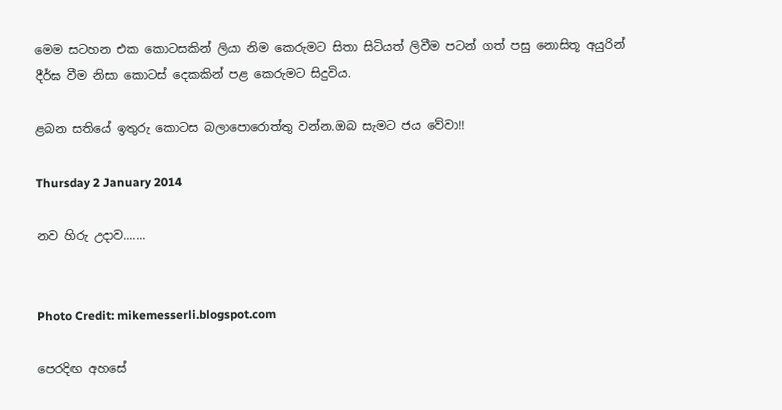මෙම සටහන එක කොටසකින් ලියා නිම කෙරුමට සිතා සිටියත් ලිවීම පටන් ගත් පසු නොසිතූ අයුරින් දීර්ඝ වීම නිසා කොටස් දෙකකින් පළ කෙරුමට සිදුවිය.

ළබන සතියේ ඉතුරු කොටස බලාපොරොත්තු වන්න.ඔබ සැමට ජය වේවා!!

Thursday 2 January 2014

නව හිරු උදාව.......


Photo Credit: mikemesserli.blogspot.com

පෙරදිඟ අහසේ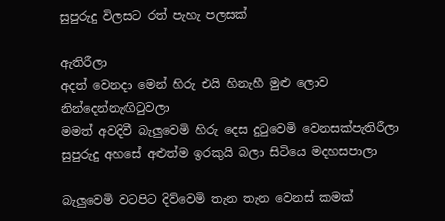සුපුරුදු විලසට රත් පැහැ පලසක්

ඇතිරීලා
අදත් වෙනදා මෙන් හිරු එයි හිනැහී මුළු ලොව නින්දෙන්නැඟිටුවලා
මමත් අවදිවී බැලුවෙමි හිරු දෙස දුටුවෙමි වෙනසක්පැතිරීලා
සුපුරුදු අහසේ අළුත්ම ඉරකුයි බලා සිටියෙ මදහසපාලා

බැලුවෙමි වටපිට දිව්වෙමි තැන තැන වෙනස් කමක්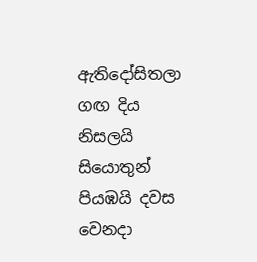ඇතිදෝසිතලා
ගඟ දිය නිසලයි සියොතුන් පියඹයි දවස වෙනදා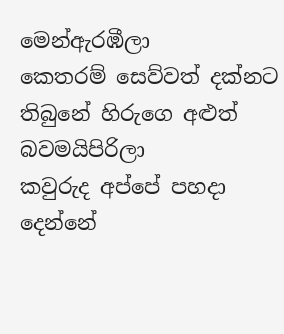මෙන්ඇරඹීලා
කෙතරම් සෙව්වත් දක්නට තිබුනේ හිරුගෙ අළුත් බවමයිපිරිලා
කවුරුද අප්පේ පහදා දෙන්නේ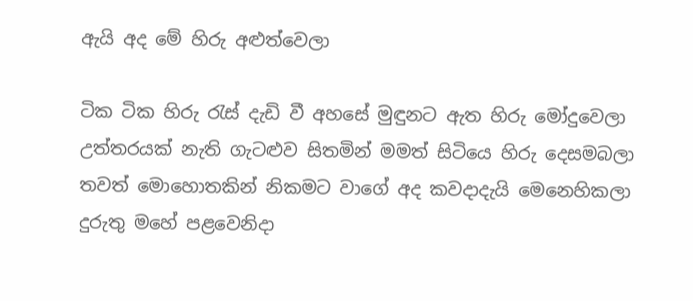ඇයි අද මේ හිරු අළුත්වෙලා

ටික ටික හිරු රැස් දැඩි වී අහසේ මුඳුනට ඇත හිරු මෝදුවෙලා
උත්තරයක් නැති ගැටළුව සිතමින් මමත් සිටියෙ හිරු දෙසමබලා
තවත් මොහොතකින් නිකමට වාගේ අද කවදාදැයි මෙනෙහිකලා
දුරුතු මහේ පළවෙනිදා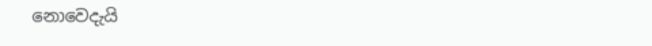නොවෙදැයි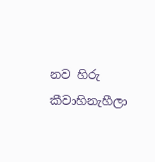නව හිරු කීවාහිනැහීලා